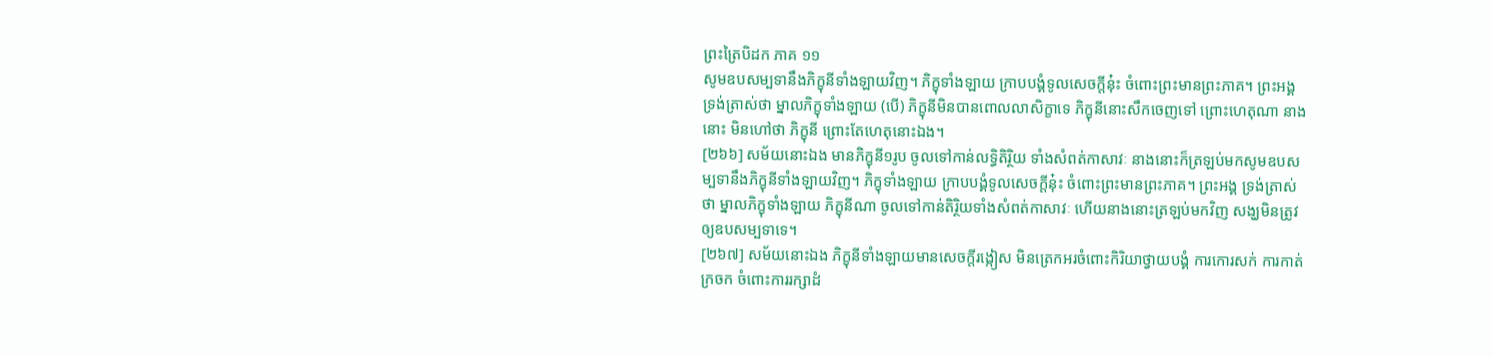ព្រះត្រៃបិដក ភាគ ១១
សូមឧបសម្បទានឹងភិក្ខុនីទាំងឡាយវិញ។ ភិក្ខុទាំងឡាយ ក្រាបបង្គំទូលសេចក្តីនុ៎ះ ចំពោះព្រះមានព្រះភាគ។ ព្រះអង្គ ទ្រង់ត្រាស់ថា ម្នាលភិក្ខុទាំងឡាយ (បើ) ភិក្ខុនីមិនបានពោលលាសិក្ខាទេ ភិក្ខុនីនោះសឹកចេញទៅ ព្រោះហេតុណា នាងនោះ មិនហៅថា ភិក្ខុនី ព្រោះតែហេតុនោះឯង។
[២៦៦] សម័យនោះឯង មានភិក្ខុនី១រូប ចូលទៅកាន់លទ្ធិតិរ្ថិយ ទាំងសំពត់កាសាវៈ នាងនោះក៏ត្រឡប់មកសូមឧបសម្បទានឹងភិក្ខុនីទាំងឡាយវិញ។ ភិក្ខុទាំងឡាយ ក្រាបបង្គំទូលសេចក្តីនុ៎ះ ចំពោះព្រះមានព្រះភាគ។ ព្រះអង្គ ទ្រង់ត្រាស់ថា ម្នាលភិក្ខុទាំងឡាយ ភិក្ខុនីណា ចូលទៅកាន់តិរ្ថិយទាំងសំពត់កាសាវៈ ហើយនាងនោះត្រឡប់មកវិញ សង្ឃមិនត្រូវឲ្យឧបសម្បទាទេ។
[២៦៧] សម័យនោះឯង ភិក្ខុនីទាំងឡាយមានសេចក្តីរង្កៀស មិនត្រេកអរចំពោះកិរិយាថ្វាយបង្គំ ការកោរសក់ ការកាត់ក្រចក ចំពោះការរក្សាដំ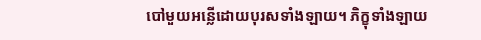បៅមួយអន្លើដោយបុរសទាំងឡាយ។ ភិក្ខុទាំងឡាយ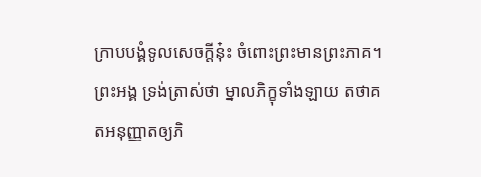ក្រាបបង្គំទូលសេចក្តីនុ៎ះ ចំពោះព្រះមានព្រះភាគ។ ព្រះអង្គ ទ្រង់ត្រាស់ថា ម្នាលភិក្ខុទាំងឡាយ តថាគតអនុញ្ញាតឲ្យភិ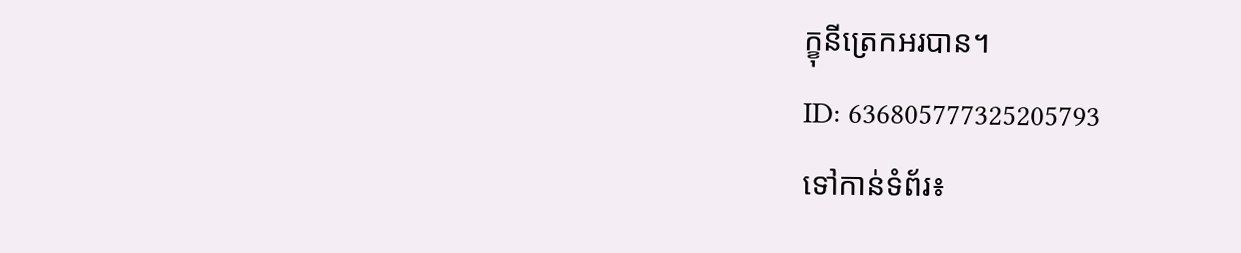ក្ខុនីត្រេកអរបាន។
ID: 636805777325205793
ទៅកាន់ទំព័រ៖